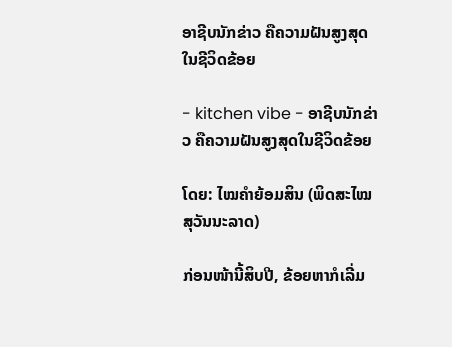ອາຊີບນັກຂ່າວ ຄືຄວາມຝັນສູງສຸດໃນຊີວິດຂ້ອຍ

- kitchen vibe - ອາຊີບນັກຂ່າວ ຄືຄວາມຝັນສູງສຸດໃນຊີວິດຂ້ອຍ

ໂດຍ: ໄໝຄຳຍ້ອມສິນ (ພິດສະໄໝ ສຸວັນນະລາດ)

ກ່ອນໜ້ານີ້ສິບປີ, ຂ້ອຍຫາກໍເລີ່ມ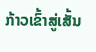ກ້າວເຂົ້າສູ່ເສັ້ນ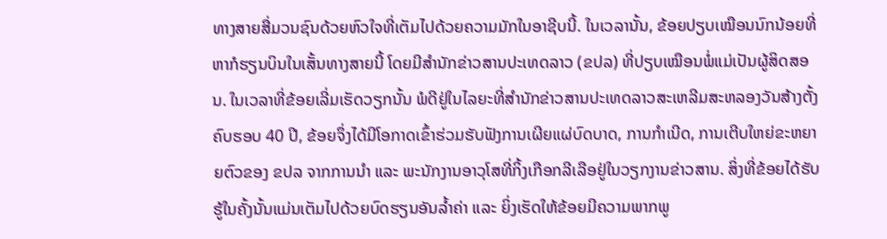ທາງສາຍສື່ມວນຊົນດ້ວຍຫົວໃຈທີ່ເຕັມໄປດ້ວຍຄວາມມັກໃນອາຊີບນີ້. ໃນເວລານັ້ນ, ຂ້ອຍປຽບເໝືອນນົກນ້ອຍທີ່ຫາກໍຮຽນບິນໃນເສັ້ນທາງສາຍນີ້ ໂດຍມີສຳນັກຂ່າວສານປະເທດລາວ (ຂປລ) ທີ່ປຽບເໝືອນພໍ່ແມ່ເປັນຜູ້ສິດສອນ. ໃນເວລາທີ່ຂ້ອຍເລີ່ມເຮັດວຽກນັ້ນ ພໍດີຢູ່ໃນໄລຍະທີ່ສຳນັກຂ່າວສານປະເທດລາວສະເຫລີມສະຫລອງວັນສ້າງຕັ້ງຄົບຮອບ 40 ປີ, ຂ້ອຍຈຶ່ງໄດ້ມີໂອກາດເຂົ້າຮ່ວມຮັບຟັງການເຜີຍແຜ່ບົດບາດ, ການກຳເນີດ, ການເຕີບໃຫຍ່ຂະຫຍາຍຕົວຂອງ ຂປລ ຈາກການນຳ ແລະ ພະນັກງານອາວຸໂສທີ່ກິ້ງເກືອກລີເລືອຢູ່ໃນວຽກງານຂ່າວສານ. ສິ່ງທີ່ຂ້ອຍໄດ້ຮັບຮູ້ໃນຄັ້ງນັ້ນແມ່ນເຕັມໄປດ້ວຍບົດຮຽນອັນລ້ຳຄ່າ ແລະ ຍິ່ງເຮັດໃຫ້ຂ້ອຍມີຄວາມພາກພູ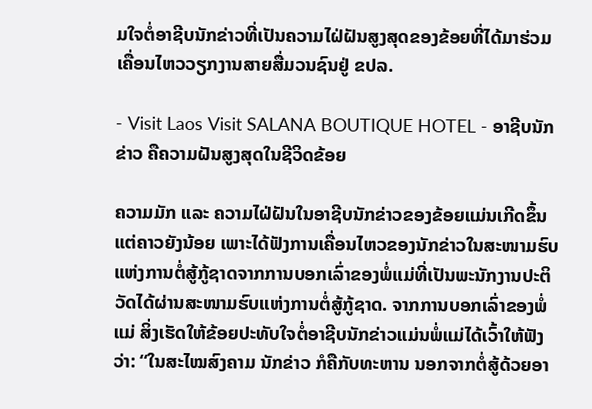ມໃຈຕໍ່ອາຊີບນັກຂ່າວທີ່ເປັນຄວາມໄຝ່ຝັນສູງສຸດຂອງຂ້ອຍທີ່ໄດ້ມາຮ່ວມເຄື່ອນໄຫວວຽກງານສາຍສື່ມວນຊົນຢູ່ ຂປລ.

- Visit Laos Visit SALANA BOUTIQUE HOTEL - ອາຊີບນັກຂ່າວ ຄືຄວາມຝັນສູງສຸດໃນຊີວິດຂ້ອຍ

ຄວາມມັກ ແລະ ຄວາມໄຝ່ຝັນໃນອາຊີບນັກຂ່າວຂອງຂ້ອຍແມ່ນເກີດຂຶ້ນແຕ່ຄາວຍັງນ້ອຍ ເພາະໄດ້ຟັງການເຄື່ອນໄຫວຂອງນັກຂ່າວໃນສະໜາມຮົບແຫ່ງການຕໍ່ສູ້ກູ້ຊາດຈາກການບອກເລົ່າຂອງພໍ່ແມ່ທີ່ເປັນພະນັກງານປະຕິວັດໄດ້ຜ່ານສະໜາມຮົບແຫ່ງການຕໍ່ສູ້ກູ້ຊາດ. ຈາກການບອກເລົ່າຂອງພໍ່ແມ່ ສິ່ງເຮັດໃຫ້ຂ້ອຍປະທັບໃຈຕໍ່ອາຊີບນັກຂ່າວແມ່ນພໍ່ແມ່ໄດ້ເວົ້າໃຫ້ຟັງວ່າ: “ໃນສະໄໝສົງຄາມ ນັກຂ່າວ ກໍຄືກັບທະຫານ ນອກຈາກຕໍ່ສູ້ດ້ວຍອາ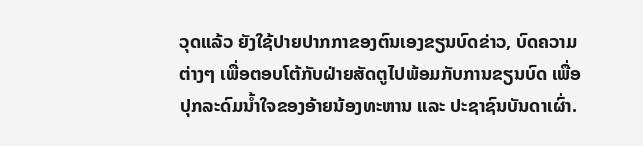ວຸດແລ້ວ ຍັງໃຊ້ປາຍປາກກາຂອງຕົນເອງຂຽນບົດຂ່າວ, ບົດຄວາມຕ່າງໆ ເພື່ອຕອບໂຕ້ກັບຝ່າຍສັດຕູໄປພ້ອມກັບການຂຽນບົດ ເພື່ອປຸກລະດົມນ້ຳໃຈຂອງອ້າຍນ້ອງທະຫານ ແລະ ປະຊາຊົນບັນດາເຜົ່າ.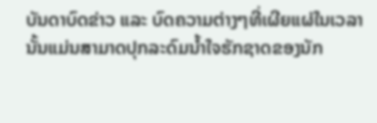ບັນດາບົດຂ່າວ ແລະ ບົດຄວາມຕ່າງໆທີ່ເຜີຍແຜ່ໃນເວລານັ້ນແມ່ນສາມາດປຸກລະດົມນ້ຳໃຈຮັກຊາດຂອງນັກ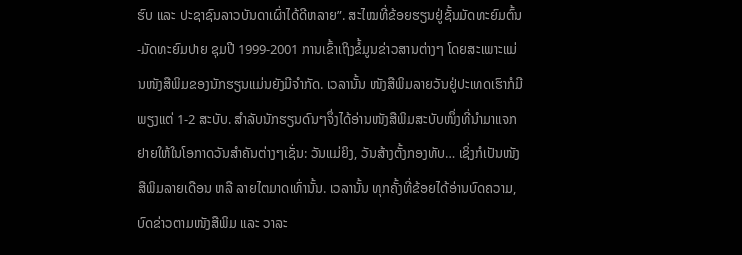ຮົບ ແລະ ປະຊາຊົນລາວບັນດາເຜົ່າໄດ້ດີຫລາຍ”. ສະໄໝທີ່ຂ້ອຍຮຽນຢູ່ຊັ້ນມັດທະຍົມຕົ້ນ-ມັດທະຍົມປາຍ ຊຸມປີ 1999-2001 ການເຂົ້າເຖິງຂໍ້ມູນຂ່າວສານຕ່າງໆ ໂດຍສະເພາະແມ່ນໜັງສືພິມຂອງນັກຮຽນແມ່ນຍັງມີຈຳກັດ. ເວລານັ້ນ ໜັງສືພິມລາຍວັນຢູ່ປະເທດເຮົາກໍມີພຽງແຕ່ 1-2 ສະບັບ. ສຳລັບນັກຮຽນດົນໆຈຶ່ງໄດ້ອ່ານໜັງສືພິມສະບັບໜຶ່ງທີ່ນຳມາແຈກຢາຍໃຫ້ໃນໂອກາດວັນສຳຄັນຕ່າງໆເຊັ່ນ: ວັນແມ່ຍິງ, ວັນສ້າງຕັ້ງກອງທັບ… ເຊິ່ງກໍເປັນໜັງສືພິມລາຍເດືອນ ຫລື ລາຍໄຕມາດເທົ່ານັ້ນ. ເວລານັ້ນ ທຸກຄັ້ງທີ່ຂ້ອຍໄດ້ອ່ານບົດຄວາມ, ບົດຂ່າວຕາມໜັງສືພິມ ແລະ ວາລະ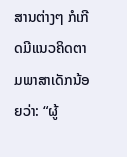ສານຕ່າງໆ ກໍເກີດມີແນວຄິດຕາມພາສາເດັກນ້ອຍວ່າ: “ຜູ້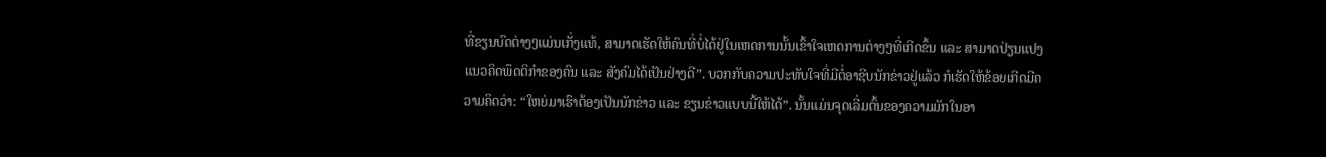ທີ່ຂຽນບົດຕ່າງໆແມ່ນເກັ່ງແທ້, ສາມາດເຮັດໃຫ້ຄົນທີ່ບໍ່ໄດ້ຢູ່ໃນເຫດການນັ້ນເຂົ້າໃຈເຫດການຕ່າງໆທີ່ເກີດຂຶ້ນ ແລະ ສາມາດປ່ຽນແປງແນວຄິດພຶດຕິກຳຂອງຄົນ ແລະ ສັງຄົມໄດ້ເປັນຢ່າງດີ”. ບວກກັບຄວາມປະທັບໃຈທີ່ມີຕໍ່ອາຊີບນັກຂ່າວຢູ່ແລ້ວ ກໍເຮັດໃຫ້ຂ້ອຍເກີດມີຄວາມຄິດວ່າ: “ໃຫຍ່ມາເຮົາຕ້ອງເປັນນັກຂ່າວ ແລະ ຂຽນຂ່າວແບບນີ້ໃຫ້ໄດ້”. ນັ້ນແມ່ນຈຸດເລີ່ມຕົ້ນຂອງຄວາມມັກໃນອາ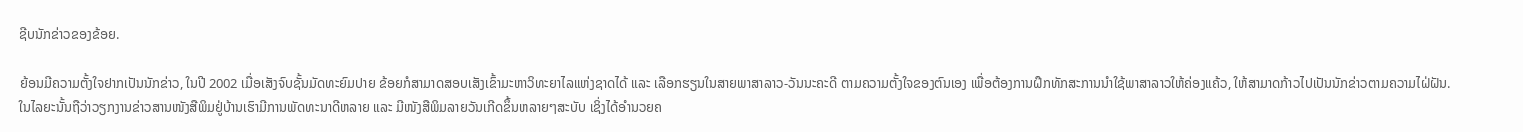ຊີບນັກຂ່າວຂອງຂ້ອຍ.

ຍ້ອນມີຄວາມຕັ້ງໃຈຢາກເປັນນັກຂ່າວ, ໃນປີ 2002 ເມື່ອເສັງຈົບຊັ້ນມັດທະຍົມປາຍ ຂ້ອຍກໍສາມາດສອບເສັງເຂົ້າມະຫາວິທະຍາໄລແຫ່ງຊາດໄດ້ ແລະ ເລືອກຮຽນໃນສາຍພາສາລາວ-ວັນນະຄະດີ ຕາມຄວາມຕັ້ງໃຈຂອງຕົນເອງ ເພື່ອຕ້ອງການຝຶກທັກສະການນຳໃຊ້ພາສາລາວໃຫ້ຄ່ອງແຄ້ວ, ໃຫ້ສາມາດກ້າວໄປເປັນນັກຂ່າວຕາມຄວາມໄຝ່ຝັນ. ໃນໄລຍະນັ້ນຖືວ່າວຽກງານຂ່າວສານໜັງສືພິມຢູ່ບ້ານເຮົາມີການພັດທະນາດີຫລາຍ ແລະ ມີໜັງສືພິມລາຍວັນເກີດຂຶ້ນຫລາຍໆສະບັບ ເຊິ່ງໄດ້ອຳນວຍຄ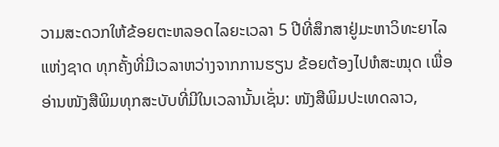ວາມສະດວກໃຫ້ຂ້ອຍຕະຫລອດໄລຍະເວລາ 5 ປີທີ່ສຶກສາຢູ່ມະຫາວິທະຍາໄລແຫ່ງຊາດ ທຸກຄັ້ງທີ່ມີເວລາຫວ່າງຈາກການຮຽນ ຂ້ອຍຕ້ອງໄປຫໍສະໝຸດ ເພື່ອອ່ານໜັງສືພິມທຸກສະບັບທີ່ມີໃນເວລານັ້ນເຊັ່ນ: ໜັງສືພິມປະເທດລາວ,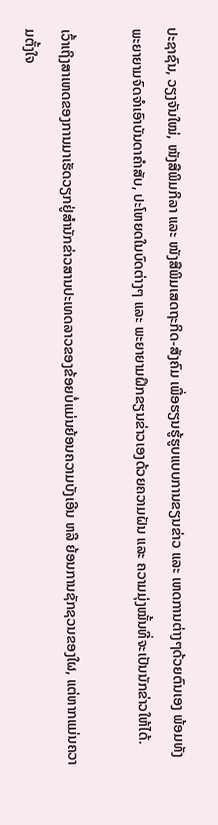ປະຊາຊົນ, ວຽງຈັນໃໝ່, ໜັງສືພິມກິລາ ແລະ ໜັງສືພິມເສດຖະກິດ-ສັງຄົມ ເພື່ອຮຽນຮູ້ຮູບແບບການຂຽນຂ່າວ ແລະ ເຫດການຕ່າງໆດ້ວຍຕົນເອງ ພ້ອມທັງພະຍາຍາມຈົດຈຳເອົາບັນດາຄຳສັບ, ປະໂຫຍດໃນບົດຕ່າງໆ ແລະ ພະຍາຍາມຝຶກຂຽນຂ່າວເອງດ້ວຍຄວາມຝັນ ແລະ ຄວາມມຸ່ງໝັ້ນທີ່ຈະເປັນນັກຂ່າວໃຫ້ໄດ້.

ເວົ້າເຖິງສາເຫດຂອງການມາເຮັດວຽກຢູ່ສຳນັກຂ່າວສານປະເທດລາວຂອງຂ້ອຍບໍ່ແມ່ນຍ້ອນຄວາມບັງເອີນ ຫລື ຍ້ອນການຊັກຊວນຂອງໃຜ, ແຕ່ຫາກແມ່ນຄວາມຕັ້ງໃຈ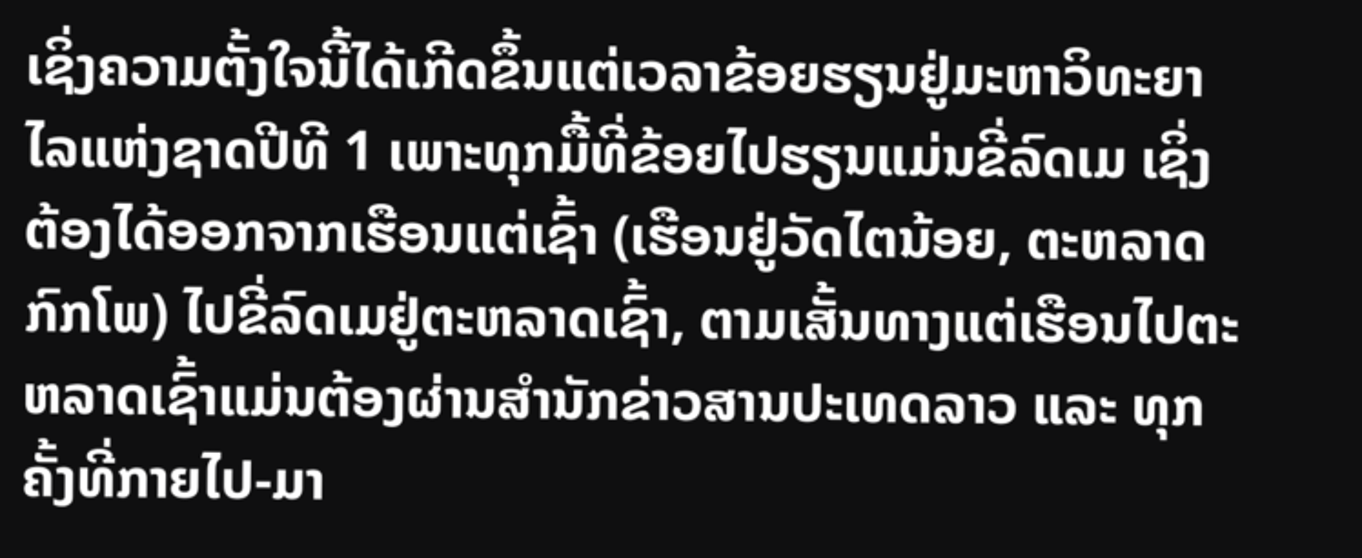ເຊິ່ງຄວາມຕັ້ງໃຈນີ້ໄດ້ເກີດຂຶ້ນແຕ່ເວລາຂ້ອຍຮຽນຢູ່ມະຫາວິທະຍາໄລແຫ່ງຊາດປີທີ 1 ເພາະທຸກມື້ທີ່ຂ້ອຍໄປຮຽນແມ່ນຂີ່ລົດເມ ເຊິ່ງຕ້ອງໄດ້ອອກຈາກເຮືອນແຕ່ເຊົ້າ (ເຮືອນຢູ່ວັດໄຕນ້ອຍ, ຕະຫລາດກົກໂພ) ໄປຂີ່ລົດເມຢູ່ຕະຫລາດເຊົ້າ, ຕາມເສັ້ນທາງແຕ່ເຮືອນໄປຕະຫລາດເຊົ້າແມ່ນຕ້ອງຜ່ານສຳນັກຂ່າວສານປະເທດລາວ ແລະ ທຸກຄັ້ງທີ່ກາຍໄປ-ມາ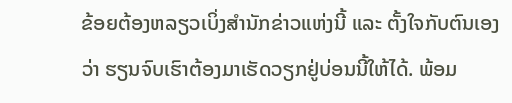ຂ້ອຍຕ້ອງຫລຽວເບິ່ງສຳນັກຂ່າວແຫ່ງນີ້ ແລະ ຕັ້ງໃຈກັບຕົນເອງວ່າ ຮຽນຈົບເຮົາຕ້ອງມາເຮັດວຽກຢູ່ບ່ອນນີ້ໃຫ້ໄດ້. ພ້ອມ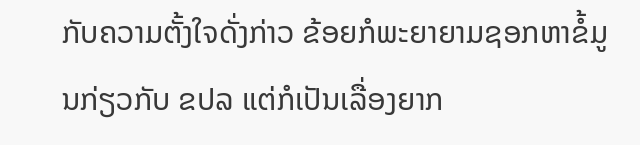ກັບຄວາມຕັ້ງໃຈດັ່ງກ່າວ ຂ້ອຍກໍພະຍາຍາມຊອກຫາຂໍ້ມູນກ່ຽວກັບ ຂປລ ແຕ່ກໍເປັນເລື່ອງຍາກ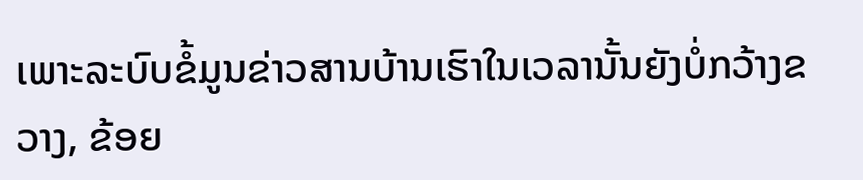ເພາະລະບົບຂໍ້ມູນຂ່າວສານບ້ານເຮົາໃນເວລານັ້ນຍັງບໍ່ກວ້າງຂວາງ, ຂ້ອຍ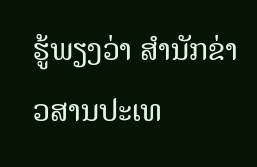ຮູ້ພຽງວ່າ ສຳນັກຂ່າວສານປະເທ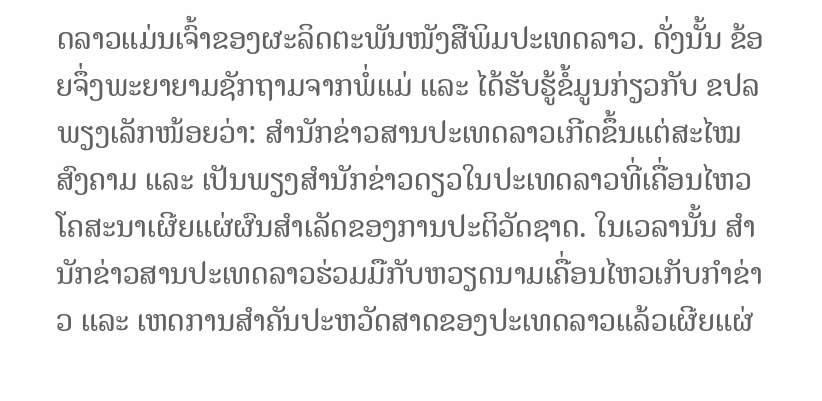ດລາວແມ່ນເຈົ້າຂອງຜະລິດຕະພັນໜັງສືພິມປະເທດລາວ. ດັ່ງນັ້ນ ຂ້ອຍຈຶ່ງພະຍາຍາມຊັກຖາມຈາກພໍ່ແມ່ ແລະ ໄດ້ຮັບຮູ້ຂໍ້ມູນກ່ຽວກັບ ຂປລ ພຽງເລັກໜ້ອຍວ່າ: ສຳນັກຂ່າວສານປະເທດລາວເກີດຂຶ້ນແຕ່ສະໄໝສົງຄາມ ແລະ ເປັນພຽງສຳນັກຂ່າວດຽວໃນປະເທດລາວທີ່ເຄື່ອນໄຫວໂຄສະນາເຜີຍແຜ່ຜົນສຳເລັດຂອງການປະຕິວັດຊາດ. ໃນເວລານັ້ນ ສຳນັກຂ່າວສານປະເທດລາວຮ່ວມມືກັບຫວຽດນາມເຄື່ອນໄຫວເກັບກຳຂ່າວ ແລະ ເຫດການສຳຄັນປະຫວັດສາດຂອງປະເທດລາວແລ້ວເຜີຍແຜ່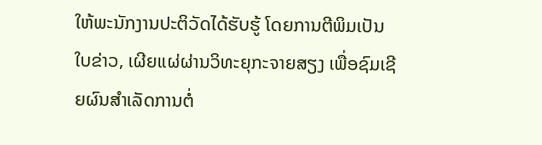ໃຫ້ພະນັກງານປະຕິວັດໄດ້ຮັບຮູ້ ໂດຍການຕີພິມເປັນໃບຂ່າວ, ເຜີຍແຜ່ຜ່ານວິທະຍຸກະຈາຍສຽງ ເພື່ອຊົມເຊີຍຜົນສຳເລັດການຕໍ່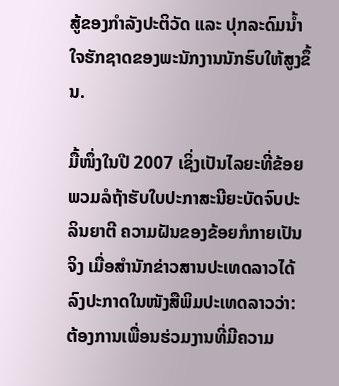ສູ້ຂອງກຳລັງປະຕິວັດ ແລະ ປຸກລະດົມນ້ຳໃຈຮັກຊາດຂອງພະນັກງານນັກຮົບໃຫ້ສູງຂຶ້ນ.

ມື້ໜຶ່ງໃນປີ 2007 ເຊິ່ງເປັນໄລຍະທີ່ຂ້ອຍພວມລໍຖ້າຮັບໃບປະກາສະນີຍະບັດຈົບປະລິນຍາຕີ ຄວາມຝັນຂອງຂ້ອຍກໍກາຍເປັນຈິງ ເມື່ອສຳນັກຂ່າວສານປະເທດລາວໄດ້ລົງປະກາດໃນໜັງສືພິມປະເທດລາວວ່າ: ຕ້ອງການເພື່ອນຮ່ວມງານທີ່ມີຄວາມ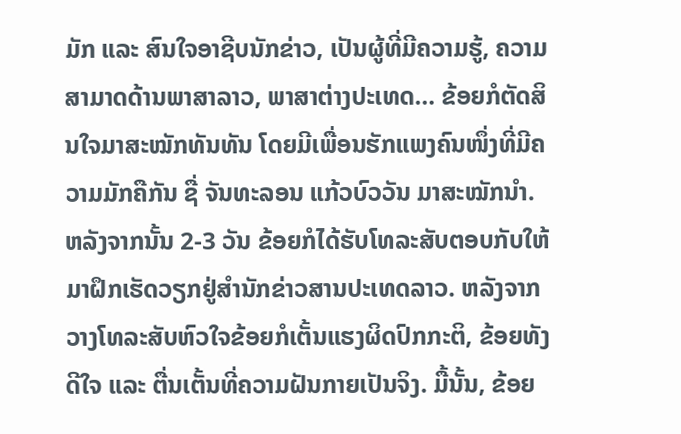ມັກ ແລະ ສົນໃຈອາຊີບນັກຂ່າວ, ເປັນຜູ້ທີ່ມີຄວາມຮູ້, ຄວາມສາມາດດ້ານພາສາລາວ, ພາສາຕ່າງປະເທດ… ຂ້ອຍກໍຕັດສິນໃຈມາສະໝັກທັນທັນ ໂດຍມີເພື່ອນຮັກແພງຄົນໜຶ່ງທີ່ມີຄວາມມັກຄືກັນ ຊື່ ຈັນທະລອນ ແກ້ວບົວວັນ ມາສະໝັກນຳ. ຫລັງຈາກນັ້ນ 2-3 ວັນ ຂ້ອຍກໍໄດ້ຮັບໂທລະສັບຕອບກັບໃຫ້ມາຝຶກເຮັດວຽກຢູ່ສຳນັກຂ່າວສານປະເທດລາວ. ຫລັງຈາກວາງໂທລະສັບຫົວໃຈຂ້ອຍກໍເຕັ້ນແຮງຜິດປົກກະຕິ, ຂ້ອຍທັງດີໃຈ ແລະ ຕື່ນເຕັ້ນທີ່ຄວາມຝັນກາຍເປັນຈິງ. ມື້ນັ້ນ, ຂ້ອຍ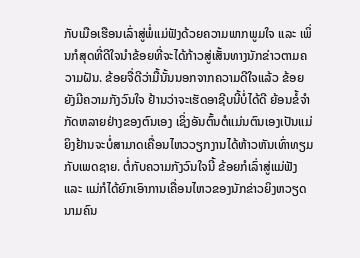ກັບເມືອເຮືອນເລົ່າສູ່ພໍ່ແມ່ຟັງດ້ວຍຄວາມພາກພູມໃຈ ແລະ ເພິ່ນກໍສຸດທີ່ດີໃຈນຳຂ້ອຍທີ່ຈະໄດ້ກ້າວສູ່ເສັ້ນທາງນັກຂ່າວຕາມຄວາມຝັນ. ຂ້ອຍຈື່ດີວ່າມື້ນັ້ນນອກຈາກຄວາມດີໃຈແລ້ວ ຂ້ອຍຍັງມີຄວາມກັງວົນໃຈ ຢ້ານວ່າຈະເຮັດອາຊີບນີ້ບໍ່ໄດ້ດີ ຍ້ອນຂໍ້ຈຳກັດຫລາຍຢ່າງຂອງຕົນເອງ ເຊິ່ງອັນຕົ້ນຕໍແມ່ນຕົນເອງເປັນແມ່ຍິງຢ້ານຈະບໍ່ສາມາດເຄື່ອນໄຫວວຽກງານໄດ້ຫ້າວຫັນເທົ່າທຽມກັບເພດຊາຍ. ຕໍ່ກັບຄວາມກັງວົນໃຈນີ້ ຂ້ອຍກໍເລົ່າສູ່ແມ່ຟັງ ແລະ ແມ່ກໍໄດ້ຍົກເອົາການເຄື່ອນໄຫວຂອງນັກຂ່າວຍິງຫວຽດນາມຄົນ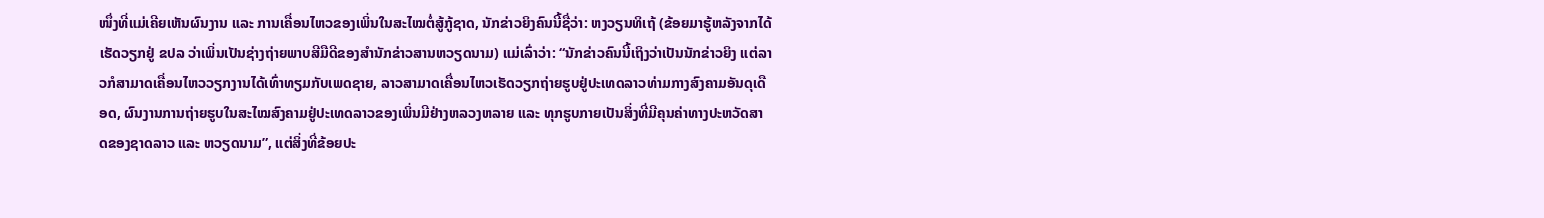ໜຶ່ງທີ່ແມ່ເຄີຍເຫັນຜົນງານ ແລະ ການເຄື່ອນໄຫວຂອງເພິ່ນໃນສະໄໝຕໍ່ສູ້ກູ້ຊາດ, ນັກຂ່າວຍິງຄົນນີ້ຊື່ວ່າ: ຫງວຽນທິເຖ້ (ຂ້ອຍມາຮູ້ຫລັງຈາກໄດ້ເຮັດວຽກຢູ່ ຂປລ ວ່າເພິ່ນເປັນຊ່າງຖ່າຍພາບສີມືດີຂອງສຳນັກຂ່າວສານຫວຽດນາມ) ແມ່ເລົ່າວ່າ: “ນັກຂ່າວຄົນນີ້ເຖິງວ່າເປັນນັກຂ່າວຍິງ ແຕ່ລາວກໍສາມາດເຄື່ອນໄຫວວຽກງານໄດ້ເທົ່າທຽມກັບເພດຊາຍ, ລາວສາມາດເຄື່ອນໄຫວເຮັດວຽກຖ່າຍຮູບຢູ່ປະເທດລາວທ່າມກາງສົງຄາມອັນດຸເດືອດ, ຜົນງານການຖ່າຍຮູບໃນສະໄໝສົງຄາມຢູ່ປະເທດລາວຂອງເພິ່ນມີຢ່າງຫລວງຫລາຍ ແລະ ທຸກຮູບກາຍເປັນສິ່ງທີ່ມີຄຸນຄ່າທາງປະຫວັດສາດຂອງຊາດລາວ ແລະ ຫວຽດນາມ”, ແຕ່ສິ່ງທີ່ຂ້ອຍປະ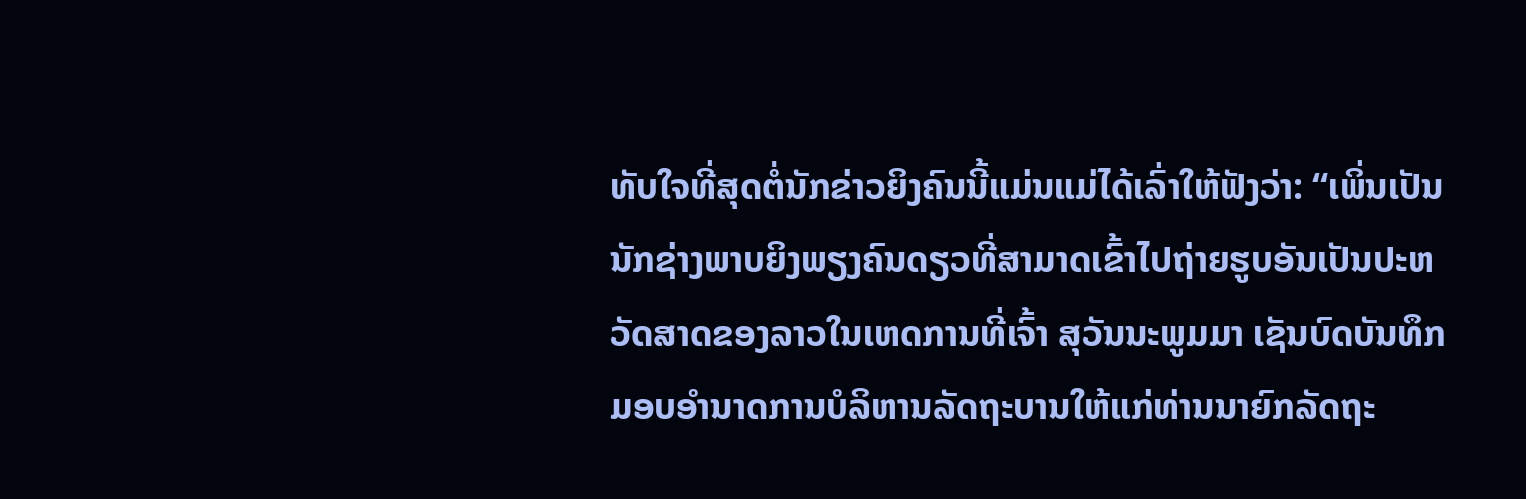ທັບໃຈທີ່ສຸດຕໍ່ນັກຂ່າວຍິງຄົນນີ້ແມ່ນແມ່ໄດ້ເລົ່າໃຫ້ຟັງວ່າ: “ເພິ່ນເປັນນັກຊ່າງພາບຍິງພຽງຄົນດຽວທີ່ສາມາດເຂົ້າໄປຖ່າຍຮູບອັນເປັນປະຫວັດສາດຂອງລາວໃນເຫດການທີ່ເຈົ້າ ສຸວັນນະພູມມາ ເຊັນບົດບັນທຶກມອບອຳນາດການບໍລິຫານລັດຖະບານໃຫ້ແກ່ທ່ານນາຍົກລັດຖະ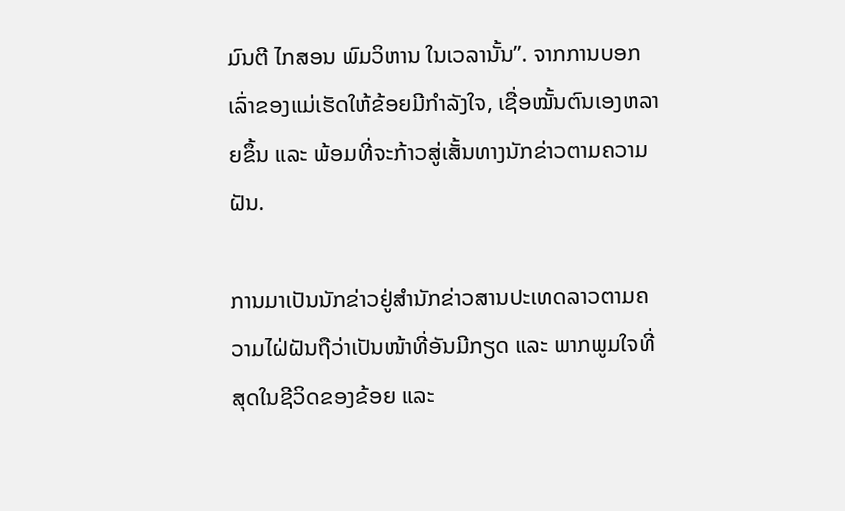ມົນຕີ ໄກສອນ ພົມວິຫານ ໃນເວລານັ້ນ”. ຈາກການບອກເລົ່າຂອງແມ່ເຮັດໃຫ້ຂ້ອຍມີກຳລັງໃຈ, ເຊື່ອໝັ້ນຕົນເອງຫລາຍຂຶ້ນ ແລະ ພ້ອມທີ່ຈະກ້າວສູ່ເສັ້ນທາງນັກຂ່າວຕາມຄວາມຝັນ.

ການມາເປັນນັກຂ່າວຢູ່ສຳນັກຂ່າວສານປະເທດລາວຕາມຄວາມໄຝ່ຝັນຖືວ່າເປັນໜ້າທີ່ອັນມີກຽດ ແລະ ພາກພູມໃຈທີ່ສຸດໃນຊີວິດຂອງຂ້ອຍ ແລະ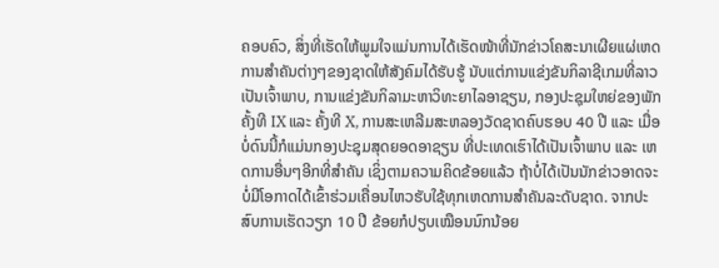ຄອບຄົວ, ສິ່ງທີ່ເຮັດໃຫ້ພູມໃຈແມ່ນການໄດ້ເຮັດໜ້າທີ່ນັກຂ່າວໂຄສະນາເຜີຍແຜ່ເຫດການສຳຄັນຕ່າງໆຂອງຊາດໃຫ້ສັງຄົມໄດ້ຮັບຮູ້ ນັບແຕ່ການແຂ່ງຂັນກິລາຊີເກມທີ່ລາວເປັນເຈົ້າພາບ, ການແຂ່ງຂັນກິລາມະຫາວິທະຍາໄລອາຊຽນ, ກອງປະຊຸມໃຫຍ່ຂອງພັກ ຄັ້ງທີ IX ແລະ ຄັ້ງທີ X, ການສະເຫລີມສະຫລອງວັດຊາດຄົບຮອບ 40 ປີ ແລະ ເມື່ອບໍ່ດົນນີ້ກໍແມ່ນກອງປະຊຸມສຸດຍອດອາຊຽນ ທີ່ປະເທດເຮົາໄດ້ເປັນເຈົ້າພາບ ແລະ ເຫດການອື່ນໆອີກທີ່ສຳຄັນ ເຊິ່ງຕາມຄວາມຄິດຂ້ອຍແລ້ວ ຖ້າບໍ່ໄດ້ເປັນນັກຂ່າວອາດຈະບໍ່ມີໂອກາດໄດ້ເຂົ້າຮ່ວມເຄື່ອນໄຫວຮັບໃຊ້ທຸກເຫດການສຳຄັນລະດັບຊາດ. ຈາກປະສົບການເຮັດວຽກ 10 ປີ ຂ້ອຍກໍປຽບເໝືອນນົກນ້ອຍ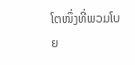ໂຕໜຶ່ງທີ່ພວມໂບຍ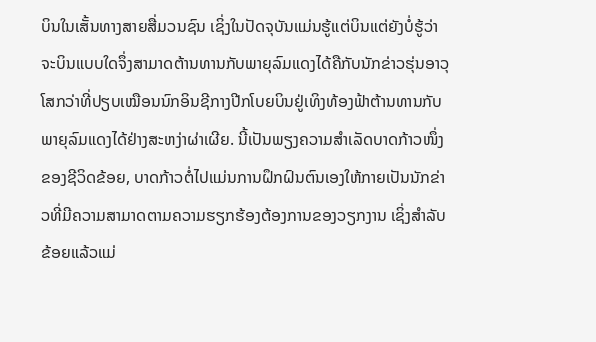ບິນໃນເສັ້ນທາງສາຍສື່ມວນຊົນ ເຊິ່ງໃນປັດຈຸບັນແມ່ນຮູ້ແຕ່ບິນແຕ່ຍັງບໍ່ຮູ້ວ່າຈະບິນແບບໃດຈຶ່ງສາມາດຕ້ານທານກັບພາຍຸລົມແດງໄດ້ຄືກັບນັກຂ່າວຮຸ່ນອາວຸໂສກວ່າທີ່ປຽບເໝືອນນົກອິນຊີກາງປີກໂບຍບິນຢູ່ເທິງທ້ອງຟ້າຕ້ານທານກັບພາຍຸລົມແດງໄດ້ຢ່າງສະຫງ່າຜ່າເຜີຍ. ນີ້ເປັນພຽງຄວາມສຳເລັດບາດກ້າວໜຶ່ງຂອງຊີວິດຂ້ອຍ, ບາດກ້າວຕໍ່ໄປແມ່ນການຝຶກຝົນຕົນເອງໃຫ້ກາຍເປັນນັກຂ່າວທີ່ມີຄວາມສາມາດຕາມຄວາມຮຽກຮ້ອງຕ້ອງການຂອງວຽກງານ ເຊິ່ງສຳລັບຂ້ອຍແລ້ວແມ່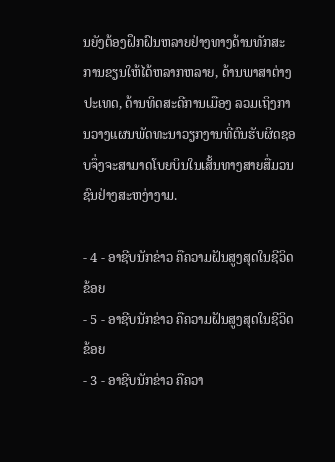ນຍັງຕ້ອງຝຶກຝົນຫລາຍຢ່າງທາງດ້ານທັກສະການຂຽນໃຫ້ໄດ້ຫລາກຫລາຍ, ດ້ານພາສາຕ່າງປະເທດ, ດ້ານທິດສະດີການເມືອງ ລວມເຖິງການວາງແຜນພັດທະນາວຽກງານທີ່ຕົນຮັບຜິດຊອບຈຶ່ງຈະສາມາດໂບຍບິນໃນເສັ້ນທາງສາຍສື່ມວນຊົນຢ່າງສະຫງ່າງາມ.

- 4 - ອາຊີບນັກຂ່າວ ຄືຄວາມຝັນສູງສຸດໃນຊີວິດຂ້ອຍ
- 5 - ອາຊີບນັກຂ່າວ ຄືຄວາມຝັນສູງສຸດໃນຊີວິດຂ້ອຍ
- 3 - ອາຊີບນັກຂ່າວ ຄືຄວາ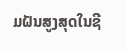ມຝັນສູງສຸດໃນຊີ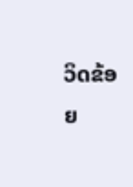ວິດຂ້ອຍ